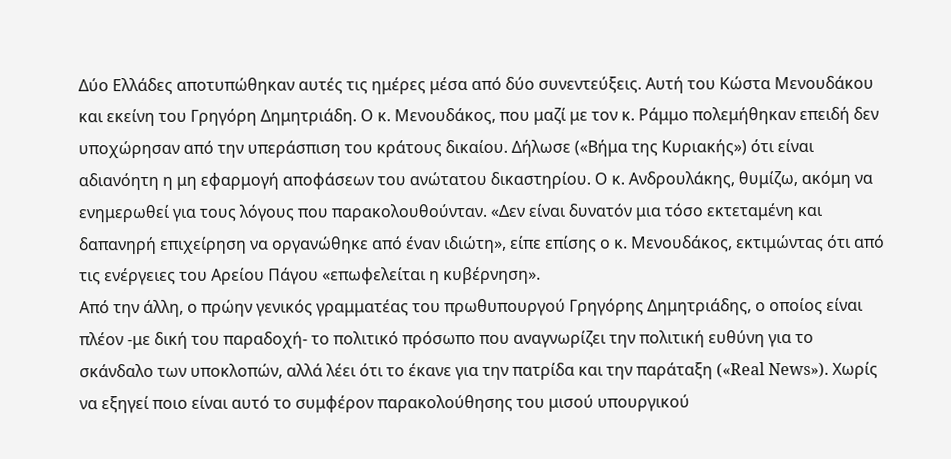Δύο Ελλάδες αποτυπώθηκαν αυτές τις ημέρες μέσα από δύο συνεντεύξεις. Αυτή του Κώστα Μενουδάκου και εκείνη του Γρηγόρη Δημητριάδη. Ο κ. Μενουδάκος, που μαζί με τον κ. Ράμμο πολεμήθηκαν επειδή δεν υποχώρησαν από την υπεράσπιση του κράτους δικαίου. Δήλωσε («Βήμα της Κυριακής») ότι είναι αδιανόητη η μη εφαρμογή αποφάσεων του ανώτατου δικαστηρίου. Ο κ. Ανδρουλάκης, θυμίζω, ακόμη να ενημερωθεί για τους λόγους που παρακολουθούνταν. «Δεν είναι δυνατόν μια τόσο εκτεταμένη και δαπανηρή επιχείρηση να οργανώθηκε από έναν ιδιώτη», είπε επίσης ο κ. Μενουδάκος, εκτιμώντας ότι από τις ενέργειες του Αρείου Πάγου «επωφελείται η κυβέρνηση».
Από την άλλη, ο πρώην γενικός γραμματέας του πρωθυπουργού Γρηγόρης Δημητριάδης, ο οποίος είναι πλέον -με δική του παραδοχή- το πολιτικό πρόσωπο που αναγνωρίζει την πολιτική ευθύνη για το σκάνδαλο των υποκλοπών, αλλά λέει ότι το έκανε για την πατρίδα και την παράταξη («Real News»). Χωρίς να εξηγεί ποιο είναι αυτό το συμφέρον παρακολούθησης του μισού υπουργικού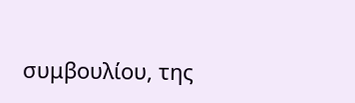συμβουλίου, της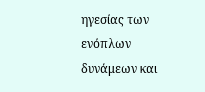ηγεσίας των ενόπλων δυνάμεων και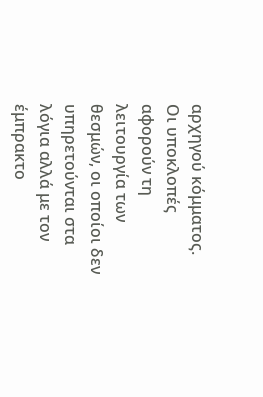αρχηγού κόμματος.
Οι υποκλοπές αφορούν τη λειτουργία των θεσμών, οι οποίοι δεν υπηρετούνται στα λόγια αλλά με τον έμπρακτο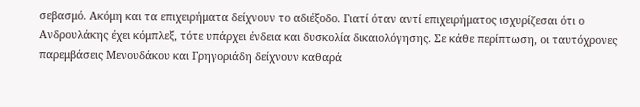σεβασμό. Ακόμη και τα επιχειρήματα δείχνουν το αδιέξοδο. Γιατί όταν αντί επιχειρήματος ισχυρίζεσαι ότι ο Ανδρουλάκης έχει κόμπλεξ, τότε υπάρχει ένδεια και δυσκολία δικαιολόγησης. Σε κάθε περίπτωση, οι ταυτόχρονες παρεμβάσεις Μενουδάκου και Γρηγοριάδη δείχνουν καθαρά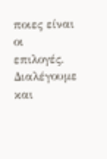ποιες είναι οι επιλογές. Διαλέγουμε και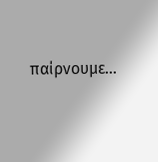παίρνουμε…